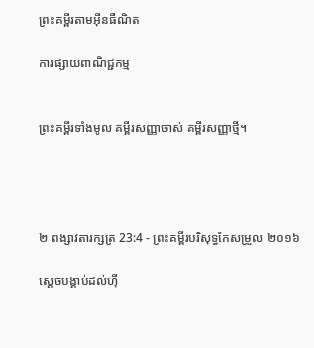ព្រះគម្ពីរតាមអ៊ីនធឺណិត

ការផ្សាយពាណិជ្ជកម្ម


ព្រះគម្ពីរទាំងមូល គម្ពីរសញ្ញាចាស់ គម្ពីរសញ្ញាថ្មី។




២ ពង្សាវ‌តារ‌ក្សត្រ 23:4 - ព្រះគម្ពីរបរិសុទ្ធកែសម្រួល ២០១៦

ស្ដេចបង្គាប់ដល់ហ៊ី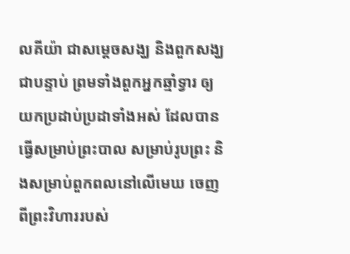ល‌គីយ៉ា ជាសម្ដេចសង្ឃ និងពួកសង្ឃជាបន្ទាប់ ព្រមទាំងពួកអ្នកឆ្មាំទ្វារ ឲ្យយកប្រដាប់‌ប្រដាទាំងអស់ ដែលបានធ្វើសម្រាប់ព្រះ‌បាល សម្រាប់រូបព្រះ និងសម្រាប់ពួកពលនៅលើមេឃ ចេញពីព្រះ‌វិហាររបស់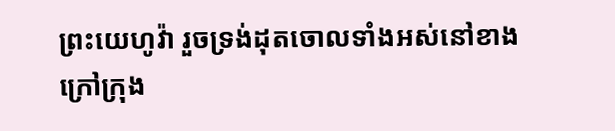ព្រះ‌យេហូវ៉ា រួចទ្រង់ដុតចោលទាំងអស់នៅខាងក្រៅក្រុង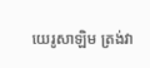យេរូ‌សាឡិម ត្រង់វា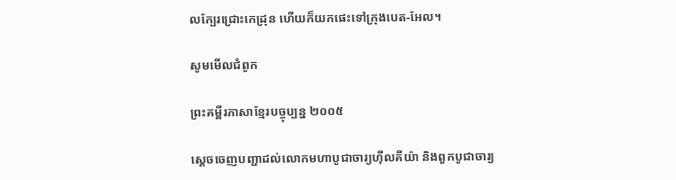លក្បែរជ្រោះកេដ្រុន ហើយក៏យកផេះទៅក្រុងបេត-អែល។

សូមមើលជំពូក

ព្រះគម្ពីរភាសាខ្មែរបច្ចុប្បន្ន ២០០៥

ស្ដេចចេញបញ្ជាដល់លោកមហាបូជា‌ចារ្យហ៊ីល‌គី‌យ៉ា និងពួកបូជា‌ចារ្យ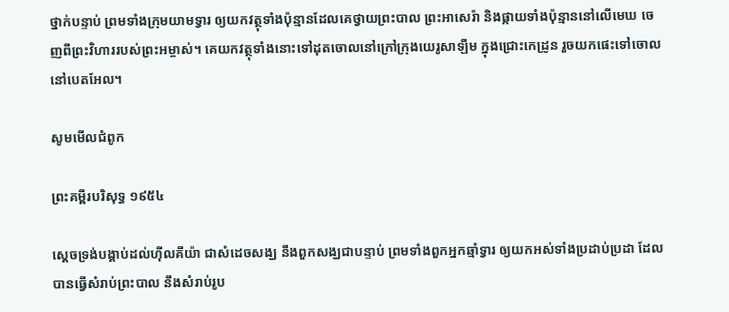ថ្នាក់បន្ទាប់ ព្រមទាំងក្រុមយាមទ្វារ ឲ្យយកវត្ថុទាំងប៉ុន្មានដែលគេថ្វាយព្រះបាល ព្រះអាសេ‌រ៉ា និងផ្កាយទាំងប៉ុន្មាននៅលើមេឃ ចេញពីព្រះ‌វិហាររបស់ព្រះ‌អម្ចាស់។ គេយកវត្ថុទាំងនោះទៅដុតចោលនៅក្រៅក្រុងយេរូ‌សាឡឹម ក្នុងជ្រោះកេដ្រូន រួចយកផេះទៅចោលនៅបេត‌អែល។

សូមមើលជំពូក

ព្រះគម្ពីរបរិសុទ្ធ ១៩៥៤

ស្តេចទ្រង់បង្គាប់ដល់ហ៊ីល‌គីយ៉ា ជាសំដេចសង្ឃ នឹងពួកសង្ឃជាបន្ទាប់ ព្រមទាំងពួកអ្នកឆ្មាំទ្វារ ឲ្យយកអស់ទាំងប្រដាប់‌ប្រដា ដែលបានធ្វើសំរាប់ព្រះ‌បាល នឹងសំរាប់រូប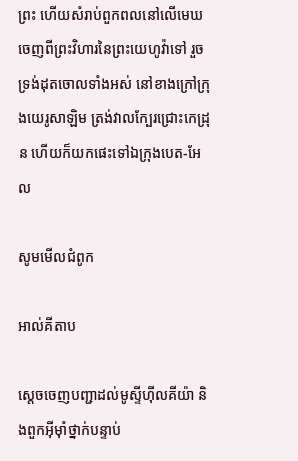ព្រះ ហើយសំរាប់ពួកពលនៅលើមេឃ ចេញពីព្រះ‌វិហារនៃព្រះ‌យេហូវ៉ាទៅ រួចទ្រង់ដុតចោលទាំងអស់ នៅខាងក្រៅក្រុងយេរូ‌សាឡិម ត្រង់វាលក្បែរជ្រោះកេដ្រុន ហើយក៏យកផេះទៅឯក្រុងបេត-អែល

សូមមើលជំពូក

អាល់គីតាប

ស្តេចចេញបញ្ជាដល់មូស្ទីហ៊ីល‌គី‌យ៉ា និងពួកអ៊ីមុាំថ្នាក់បន្ទាប់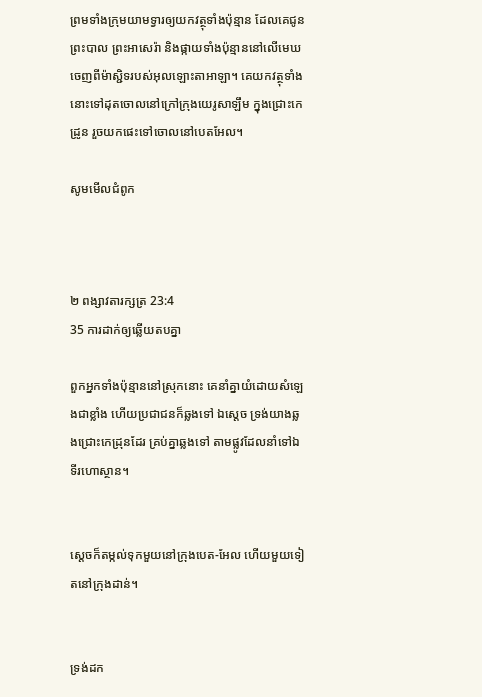ព្រមទាំងក្រុមយាមទ្វារឲ្យយកវត្ថុទាំងប៉ុន្មាន ដែលគេជូនព្រះបាល ព្រះអាសេ‌រ៉ា និងផ្កាយទាំងប៉ុន្មាននៅលើមេឃ ចេញពីម៉ាស្ជិទរបស់អុលឡោះ‌តាអាឡា។ គេយកវត្ថុទាំងនោះទៅដុតចោលនៅក្រៅក្រុងយេរូ‌សាឡឹម ក្នុងជ្រោះកេដ្រូន រួចយកផេះទៅចោលនៅបេត‌អែល។

សូមមើលជំពូក



២ ពង្សាវ‌តារ‌ក្សត្រ 23:4
35 ការដាក់ឲ្យឆ្លើយតបគ្នា

ពួកអ្នកទាំងប៉ុន្មាននៅស្រុកនោះ គេនាំគ្នាយំដោយសំឡេងជាខ្លាំង ហើយប្រជាជនក៏ឆ្លងទៅ ឯស្តេច ទ្រង់យាងឆ្លងជ្រោះកេដ្រុនដែរ គ្រប់គ្នាឆ្លងទៅ តាមផ្លូវដែលនាំទៅឯទីរហោ‌ស្ថាន។


ស្ដេចក៏តម្កល់ទុកមួយនៅក្រុងបេត-អែល ហើយមួយទៀតនៅក្រុងដាន់។


ទ្រង់ដក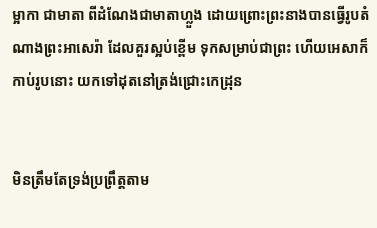ម្អាកា ជាមាតា ពីដំណែងជាមាតាហ្លួង ដោយព្រោះព្រះ‌នាងបានធ្វើរូបតំណាងព្រះអាសេរ៉ា ដែលគួរស្អប់ខ្ពើម ទុកសម្រាប់ជាព្រះ ហើយអេសាក៏កាប់រូបនោះ យកទៅដុតនៅត្រង់ជ្រោះកេដ្រុន


មិនត្រឹមតែទ្រង់ប្រព្រឹត្តតាម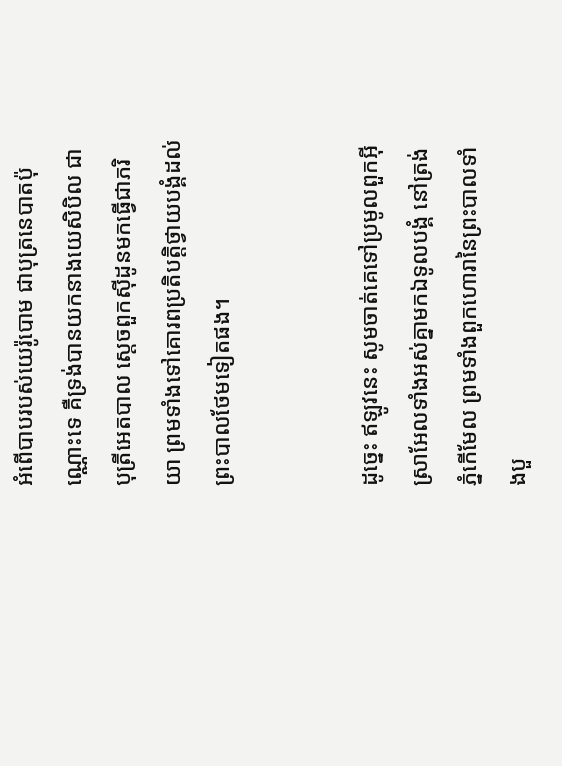អំពើបាបរបស់យេរ៉ូ‌បោម ជាបុត្រនេបាតប៉ុណ្ណោះទេ គឺទ្រង់បានយកនាងយេសិ‌បិល ជាបុត្រីអេត‌បាល ស្តេចពួកស៊ីដូនមកធ្វើជាភរិយា ព្រមទាំងទៅគោរពប្រតិ‌បត្តិថ្វាយបង្គំដល់ព្រះ‌បាលថែមទៀតផង។


ដូច្នេះ ឥឡូវនេះ សូមចាត់គេទៅប្រមូលពួកអ៊ីស្រា‌អែលទាំងអស់គ្នាមកឯទូល‌បង្គំ នៅត្រង់ភ្នំកើមែល ព្រមទាំងពួកហោរានៃព្រះ‌បាលទាំងបួ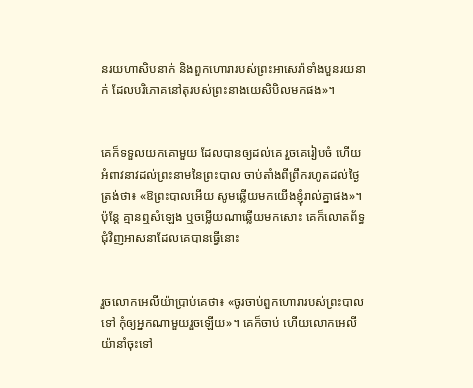នរយហាសិបនាក់ និងពួកហោរារបស់ព្រះអាសេរ៉ាទាំងបួនរយនាក់ ដែលបរិ‌ភោគនៅតុរបស់ព្រះ‌នាងយេសិ‌បិលមកផង»។


គេក៏ទទួលយកគោមួយ ដែលបានឲ្យដល់គេ រួចគេរៀបចំ ហើយអំពាវ‌នាវដល់ព្រះ‌នាមនៃព្រះ‌បាល ចាប់តាំងពីព្រឹករហូតដល់ថ្ងៃត្រង់ថា៖ «ឱព្រះ‌បាលអើយ សូមឆ្លើយមកយើងខ្ញុំរាល់គ្នាផង»។ ប៉ុន្តែ គ្មានឮសំឡេង ឬចម្លើយណាឆ្លើយមកសោះ គេក៏លោតព័ទ្ធជុំ‌វិញអាស‌នាដែលគេបានធ្វើនោះ


រួចលោកអេលីយ៉ាប្រាប់គេថា៖ «ចូរចាប់ពួកហោរារបស់ព្រះ‌បាលទៅ កុំឲ្យអ្នកណាមួយរួចឡើយ»។ គេក៏ចាប់ ហើយលោកអេលីយ៉ានាំចុះទៅ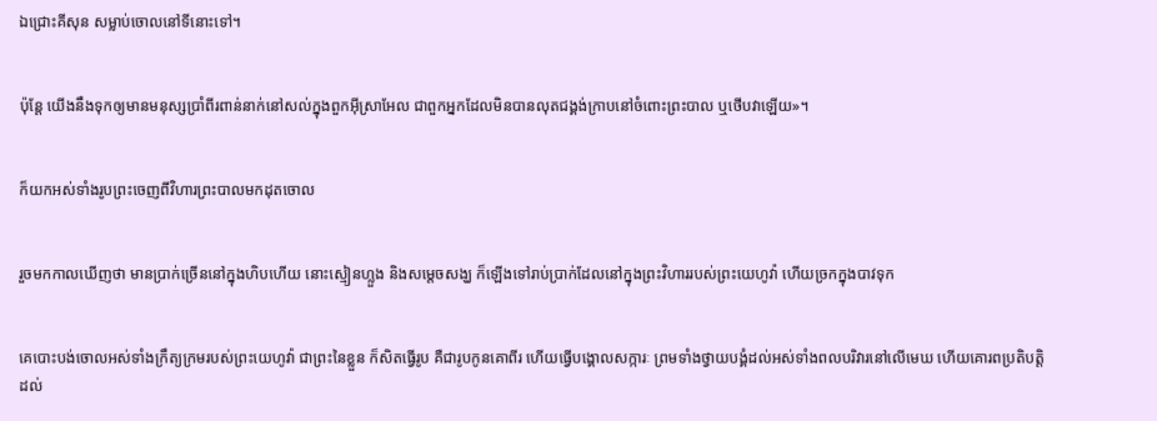ឯជ្រោះគីសុន សម្លាប់ចោលនៅទីនោះទៅ។


ប៉ុន្តែ យើងនឹងទុកឲ្យមានមនុស្សប្រាំពីរពាន់នាក់នៅសល់ក្នុងពួកអ៊ីស្រា‌អែល ជាពួកអ្នកដែលមិនបានលុតជង្គង់ក្រាបនៅចំពោះព្រះ‌បាល ឬថើបវាឡើយ»។


ក៏យកអស់ទាំងរូបព្រះចេញពីវិហារព្រះ‌បាលមកដុតចោល


រួចមកកាលឃើញថា មានប្រាក់ច្រើននៅក្នុងហិបហើយ នោះស្មៀនហ្លួង និងសម្ដេចសង្ឃ ក៏ឡើងទៅរាប់ប្រាក់ដែលនៅក្នុងព្រះ‌វិហាររបស់ព្រះ‌យេហូវ៉ា ហើយច្រកក្នុងបាវទុក


គេបោះ‌បង់ចោលអស់ទាំងក្រឹត្យ‌ក្រមរបស់ព្រះ‌យេហូវ៉ា ជាព្រះនៃខ្លួន ក៏សិតធ្វើរូប គឺជារូបកូនគោពីរ ហើយធ្វើបង្គោលសក្ការៈ ព្រមទាំងថ្វាយបង្គំដល់អស់ទាំងពលបរិវារនៅលើមេឃ ហើយគោរពប្រតិ‌បត្តិដល់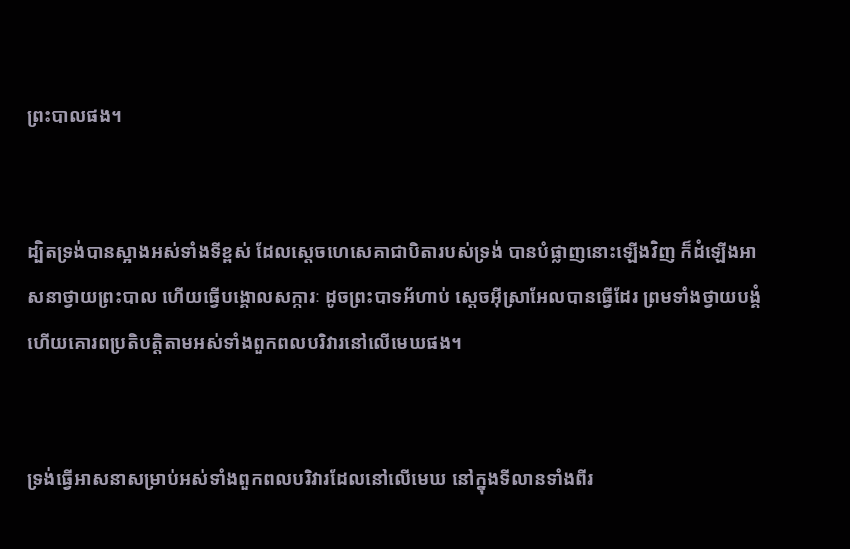ព្រះ‌បាលផង។


ដ្បិតទ្រង់បានស្អាងអស់ទាំងទីខ្ពស់ ដែលស្ដេចហេ‌សេ‌គាជាបិតារបស់ទ្រង់ បានបំផ្លាញនោះឡើងវិញ ក៏ដំឡើងអាស‌នាថ្វាយព្រះ‌បាល ហើយធ្វើបង្គោលសក្ការៈ ដូចព្រះបាទអ័ហាប់ ស្តេចអ៊ីស្រា‌អែលបានធ្វើដែរ ព្រមទាំងថ្វាយបង្គំ ហើយគោរពប្រតិ‌បត្តិតាមអស់ទាំងពួកពលបរិវារនៅលើមេឃផង។


ទ្រង់ធ្វើអាស‌នាសម្រាប់អស់ទាំងពួកពលបរិវារដែលនៅលើមេឃ នៅក្នុងទី‌លានទាំងពីរ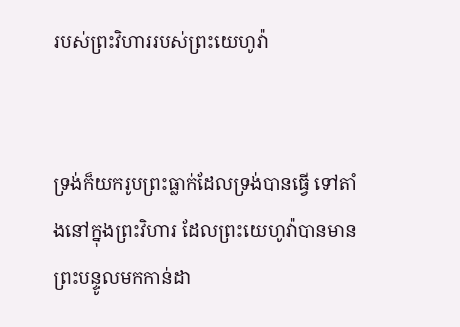របស់ព្រះ‌វិហាររបស់ព្រះ‌យេហូវ៉ា


ទ្រង់ក៏យករូបព្រះធ្លាក់ដែលទ្រង់បានធ្វើ ទៅតាំងនៅក្នុងព្រះ‌វិហារ ដែលព្រះ‌យេហូវ៉ាបានមានព្រះ‌បន្ទូលមកកាន់ដា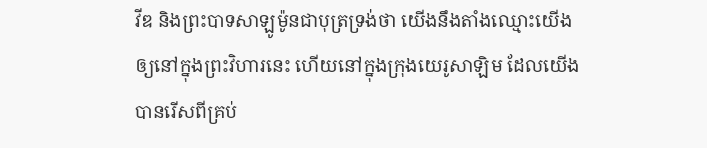វីឌ និងព្រះបាទសាឡូម៉ូនជាបុត្រទ្រង់ថា យើងនឹងតាំងឈ្មោះយើង ឲ្យនៅក្នុងព្រះ‌វិហារនេះ ហើយនៅក្នុងក្រុងយេរូ‌សាឡិម ដែលយើងបានរើសពីគ្រប់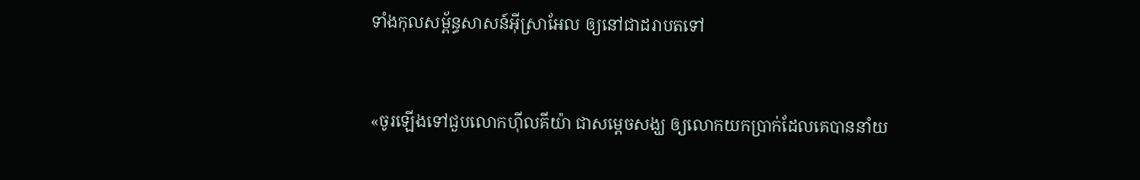ទាំងកុល‌សម្ព័ន្ធសាសន៍អ៊ីស្រា‌អែល ឲ្យនៅជាដរាបតទៅ


«ចូរឡើងទៅជួបលោកហ៊ីល‌គីយ៉ា ជាសម្ដេចសង្ឃ ឲ្យលោកយកប្រាក់ដែលគេបាននាំយ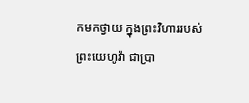កមកថ្វាយ ក្នុងព្រះ‌វិហាររបស់ព្រះ‌យេហូវ៉ា ជាប្រា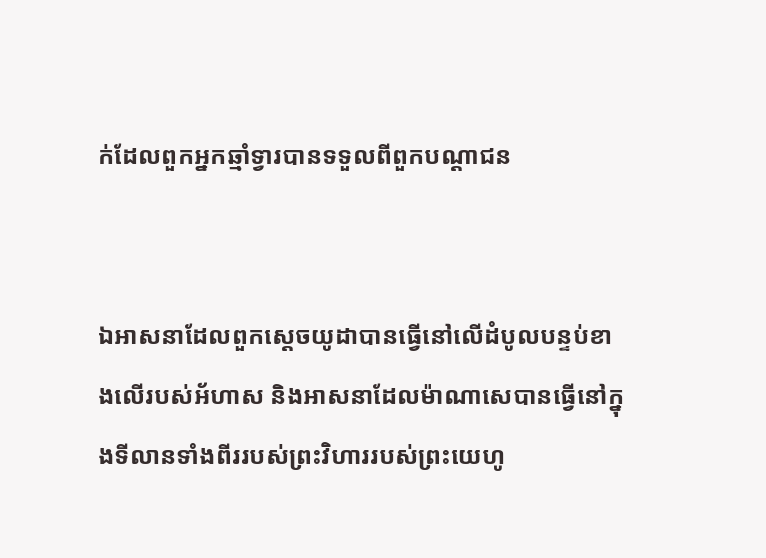ក់ដែលពួកអ្នកឆ្មាំទ្វារបានទទួលពីពួកបណ្ដា‌ជន


ឯអាស‌នាដែលពួកស្តេចយូដាបានធ្វើនៅលើដំបូលបន្ទប់ខាងលើរបស់អ័ហាស និងអាស‌នាដែលម៉ាណា‌សេបានធ្វើនៅក្នុងទី‌លានទាំងពីររបស់ព្រះ‌វិហាររបស់ព្រះ‌យេហូ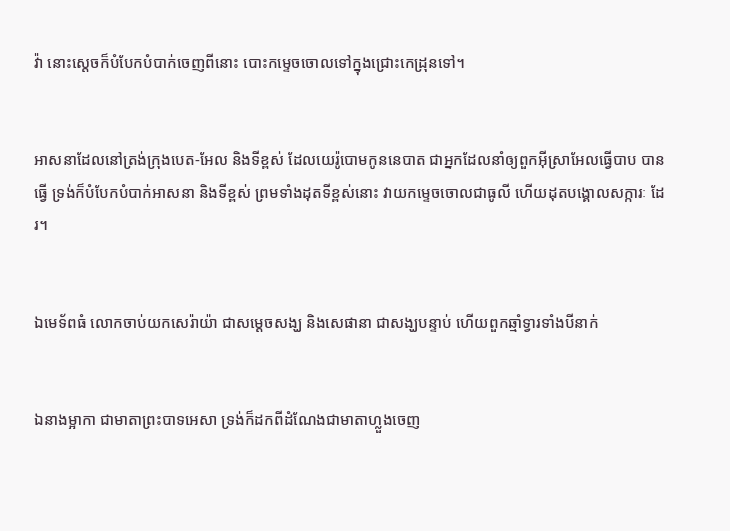វ៉ា នោះស្តេចក៏បំបែកបំបាក់ចេញពីនោះ បោះកម្ទេចចោលទៅក្នុងជ្រោះកេដ្រុនទៅ។


អាស‌នាដែលនៅត្រង់ក្រុងបេត-អែល និងទីខ្ពស់ ដែលយេរ៉ូ‌បោមកូននេបាត ជាអ្នកដែលនាំឲ្យពួកអ៊ីស្រា‌អែលធ្វើបាប បានធ្វើ ទ្រង់ក៏បំបែកបំបាក់អាស‌នា និងទីខ្ពស់ ព្រមទាំងដុតទីខ្ពស់នោះ វាយកម្ទេចចោលជាធូលី ហើយដុតបង្គោលសក្ការៈ ដែរ។


ឯមេ‌ទ័ពធំ លោកចាប់យកសេរ៉ា‌យ៉ា ជាសម្ដេចសង្ឃ និងសេផា‌នា ជាសង្ឃបន្ទាប់ ហើយពួកឆ្មាំទ្វារទាំងបីនាក់


ឯនាងម្អាកា ជាមាតាព្រះបាទអេសា ទ្រង់ក៏ដកពីដំណែងជាមាតាហ្លួងចេញ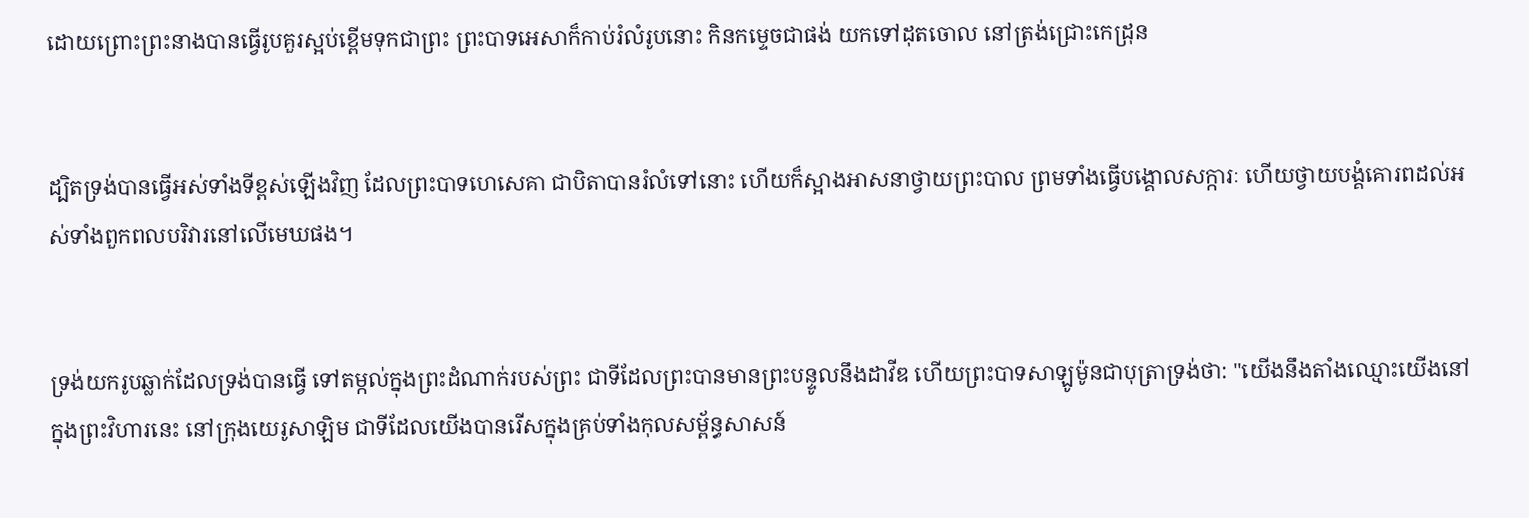ដោយព្រោះព្រះ‌នាងបានធ្វើរូបគួរស្អប់ខ្ពើមទុកជាព្រះ ព្រះបាទអេសាក៏កាប់រំលំរូបនោះ កិនកម្ទេចជាផង់ យកទៅដុតចោល នៅត្រង់ជ្រោះកេដ្រុន


ដ្បិតទ្រង់បានធ្វើអស់ទាំងទីខ្ពស់ឡើងវិញ ដែលព្រះ‌បាទហេ‌សេ‌គា ជាបិតាបានរំលំទៅនោះ ហើយក៏ស្អាងអាស‌នាថ្វាយព្រះ‌បាល ព្រមទាំងធ្វើបង្គោលសក្ការៈ ហើយថ្វាយបង្គំគោរពដល់អស់ទាំងពួកពលបរិវារនៅលើមេឃផង។


ទ្រង់យករូបឆ្លាក់ដែលទ្រង់បានធ្វើ ទៅតម្កល់ក្នុងព្រះ‌ដំណាក់របស់ព្រះ ជាទីដែលព្រះបានមានព្រះ‌បន្ទូលនឹងដាវីឌ ហើយព្រះបាទសាឡូម៉ូនជាបុត្រាទ្រង់ថា: "យើងនឹងតាំងឈ្មោះយើងនៅក្នុងព្រះ‌វិហារនេះ នៅក្រុងយេរូ‌សាឡិម ជាទីដែលយើងបានរើសក្នុងគ្រប់ទាំងកុល‌សម្ព័ន្ធសាសន៍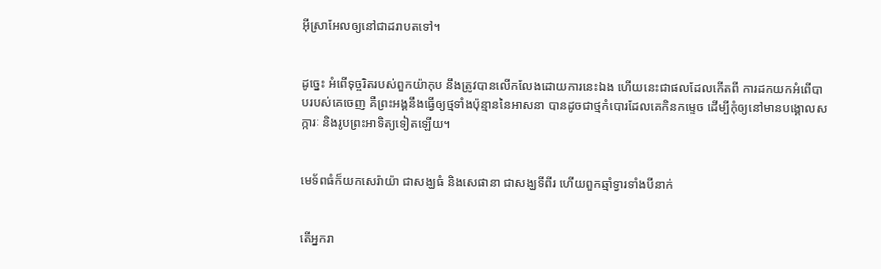អ៊ីស្រា‌អែលឲ្យនៅជាដរាបតទៅ។


ដូច្នេះ អំពើទុច្ចរិតរបស់ពួកយ៉ាកុប នឹងត្រូវបានលើកលែងដោយការនេះឯង ហើយនេះជាផលដែលកើតពី ការដកយកអំពើបាបរបស់គេចេញ គឺព្រះ‌អង្គនឹងធ្វើឲ្យថ្មទាំងប៉ុន្មាននៃអាស‌នា បានដូចជាថ្មកំបោរដែលគេកិនកម្ទេច ដើម្បីកុំឲ្យនៅមានបង្គោលសក្ការៈ និងរូបព្រះអាទិត្យទៀតឡើយ។


មេ‌ទ័ពធំក៏យកសេរ៉ាយ៉ា ជាសង្ឃធំ និងសេផានា ជាសង្ឃទីពីរ ហើយពួកឆ្មាំទ្វារទាំងបីនាក់


តើអ្នករា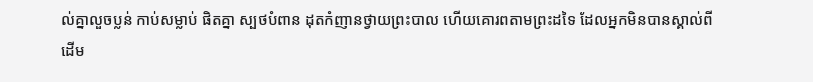ល់គ្នាលួចប្លន់ កាប់សម្លាប់ ផិតគ្នា ស្បថបំពាន ដុតកំញានថ្វាយព្រះ‌បាល ហើយគោរពតាមព្រះដទៃ ដែលអ្នកមិនបានស្គាល់ពីដើម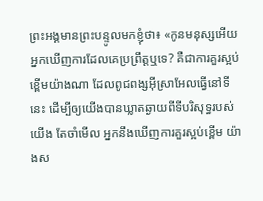ព្រះ‌អង្គមានព្រះ‌បន្ទូលមកខ្ញុំថា៖ «កូនមនុស្សអើយ អ្នកឃើញការដែលគេប្រព្រឹត្តឬទេ? គឺជាការគួរស្អប់ខ្ពើមយ៉ាងណា ដែលពូជ‌ពង្សអ៊ីស្រា‌អែលធ្វើនៅទីនេះ ដើម្បីឲ្យយើងបានឃ្លាតឆ្ងាយពីទីបរិសុទ្ធរបស់យើង តែចាំមើល អ្នកនឹងឃើញការគួរស្អប់ខ្ពើម យ៉ាងស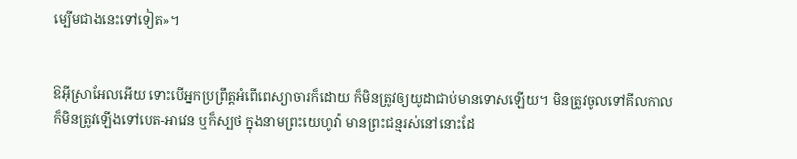ម្បើមជាងនេះទៅទៀត»។


ឱអ៊ីស្រា‌អែលអើយ ទោះបើអ្នកប្រព្រឹត្តអំពើពេស្យាចារក៏ដោយ ក៏មិនត្រូវឲ្យយូដាជាប់មានទោសឡើយ។ មិនត្រូវចូលទៅគីល‌កាល ក៏មិនត្រូវឡើងទៅបេត-អាវេន ឬក៏ស្បថ ក្នុងនាមព្រះ‌យេហូវ៉ា មានព្រះ‌ជន្មរស់នៅនោះដែ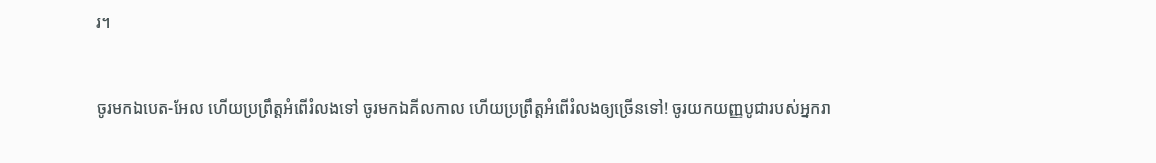រ។


ចូរមកឯបេត-អែល ហើយប្រព្រឹត្តអំពើរំលងទៅ ចូរមកឯគីល‌កាល ហើយប្រព្រឹត្តអំពើរំលងឲ្យច្រើនទៅ! ចូរយកយញ្ញ‌បូជារបស់អ្នករា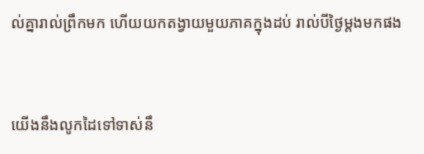ល់គ្នារាល់ព្រឹកមក ហើយយកតង្វាយមួយភាគក្នុងដប់ រាល់បីថ្ងៃម្ដងមកផង


យើងនឹងលូកដៃទៅទាស់នឹ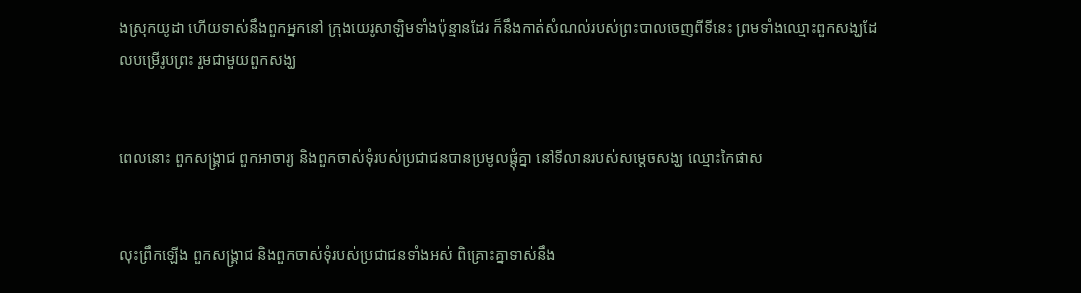ងស្រុកយូដា ហើយទាស់នឹងពួកអ្នកនៅ ក្រុងយេរូ‌សាឡិមទាំងប៉ុន្មានដែរ ក៏នឹងកាត់សំណល់របស់ព្រះ‌បាលចេញពីទីនេះ ព្រមទាំងឈ្មោះពួកសង្ឃដែលបម្រើរូបព្រះ រួមជា‌មួយពួកសង្ឃ


ពេលនោះ ពួកសង្គ្រាជ ពួកអាចារ្យ និងពួកចាស់ទុំរបស់ប្រជា‌ជនបានប្រមូលផ្ដុំគ្នា នៅទីលានរបស់សម្ដេចសង្ឃ ឈ្មោះកៃផាស


លុះព្រឹកឡើង ពួកសង្គ្រាជ និងពួកចាស់ទុំរបស់ប្រជា‌ជនទាំងអស់ ពិគ្រោះគ្នាទាស់នឹង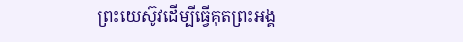ព្រះ‌យេស៊ូវដើម្បីធ្វើគុតព្រះ‌អង្គ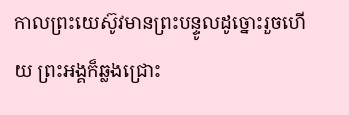កាលព្រះ‌យេស៊ូវមានព្រះ‌បន្ទូលដូច្នោះរួចហើយ ព្រះ‌អង្គក៏ឆ្លងជ្រោះ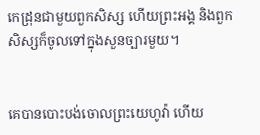កេដ្រុនជាមួយពួកសិស្ស ហើយព្រះ‌អង្គ និងពួកសិស្សក៏ចូលទៅក្នុងសួនច្បារមួយ។


គេបានបោះ‌បង់ចោលព្រះ‌យេហូវ៉ា ហើយ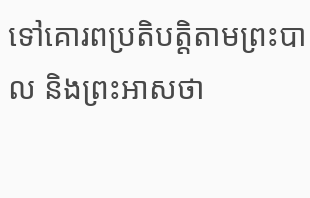ទៅគោរពប្រតិ‌បត្តិតាមព្រះ‌បាល និងព្រះ‌អាសថា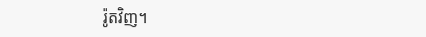រ៉ូតវិញ។